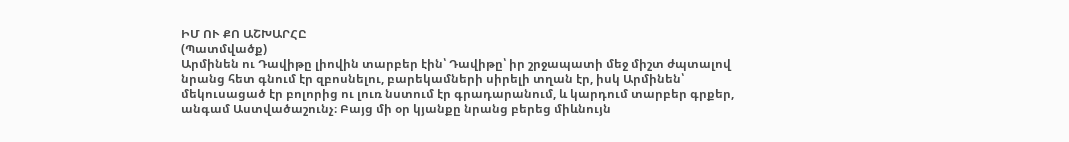ԻՄ ՈՒ ՔՈ ԱՇԽԱՐՀԸ
(Պատմվածք)
Արմինեն ու Դավիթը լիովին տարբեր էին՝ Դավիթը՝ իր շրջապատի մեջ միշտ ժպտալով նրանց հետ գնում էր զբոսնելու, բարեկամների սիրելի տղան էր, իսկ Արմինեն՝ մեկուսացած էր բոլորից ու լուռ նստում էր գրադարանում, և կարդում տարբեր գրքեր, անգամ Աստվածաշունչ։ Բայց մի օր կյանքը նրանց բերեց միևնույն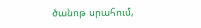ծանոթ սրահում,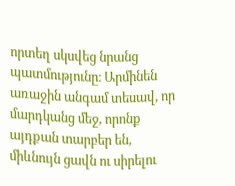որտեղ սկսվեց նրանց պատմությունը։ Արմինեն առաջին անգամ տեսավ, որ մարդկանց մեջ, որոնք այդքան տարբեր են, միևնույն ցավն ու սիրելու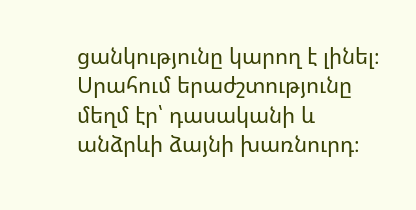ցանկությունը կարող է լինել։
Սրահում երաժշտությունը մեղմ էր՝ դասականի և անձրևի ձայնի խառնուրդ։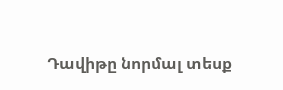Դավիթը նորմալ տեսք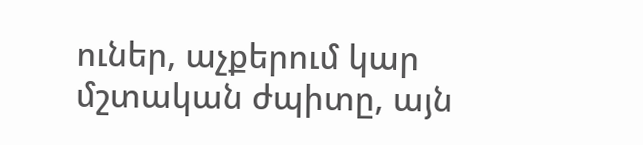ուներ, աչքերում կար մշտական ժպիտը, այն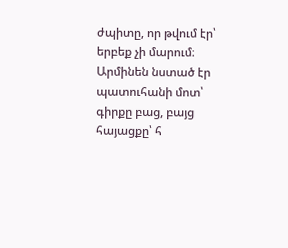ժպիտը, որ թվում էր՝ երբեք չի մարում։ Արմինեն նստած էր պատուհանի մոտ՝ գիրքը բաց, բայց հայացքը՝ հ